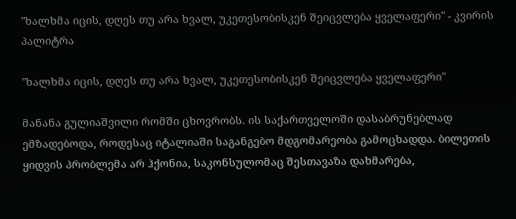"ხალხმა იცის, დღეს თუ არა ხვალ, უკეთესობისკენ შეიცვლება ყველაფერი" - კვირის პალიტრა

"ხალხმა იცის, დღეს თუ არა ხვალ, უკეთესობისკენ შეიცვლება ყველაფერი"

მანანა გულიაშვილი რომში ცხოვრობს. ის საქართველოში დასაბრუნებლად ემზადებოდა, როდესაც იტალიაში საგანგებო მდგომარეობა გამოცხადდა. ბილეთის ყიდვის პრობლემა არ ჰქონია, საკონსულომაც შესთავაზა დახმარება,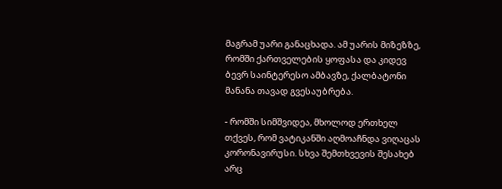მაგრამ უარი განაცხადა. ამ უარის მიზეზზე, რომში ქართველების ყოფასა და კიდევ ბევრ საინტერესო ამბავზე, ქალბატონი მანანა თავად გვესაუბრება.

- რომში სიმშვიდეა, მხოლოდ ერთხელ თქვეს, რომ ვატიკანში აღმოაჩნდა ვიღაცას კორონავირუსი. სხვა შემთხვევის შესახებ არც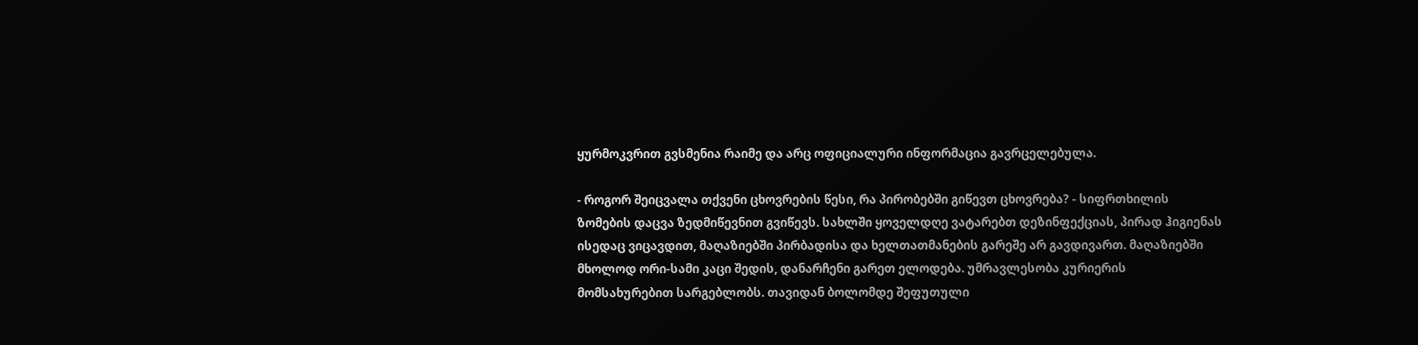ყურმოკვრით გვსმენია რაიმე და არც ოფიციალური ინფორმაცია გავრცელებულა.

- როგორ შეიცვალა თქვენი ცხოვრების წესი, რა პირობებში გიწევთ ცხოვრება? - სიფრთხილის ზომების დაცვა ზედმიწევნით გვიწევს. სახლში ყოველდღე ვატარებთ დეზინფექციას, პირად ჰიგიენას ისედაც ვიცავდით, მაღაზიებში პირბადისა და ხელთათმანების გარეშე არ გავდივართ. მაღაზიებში მხოლოდ ორი-სამი კაცი შედის, დანარჩენი გარეთ ელოდება. უმრავლესობა კურიერის მომსახურებით სარგებლობს. თავიდან ბოლომდე შეფუთული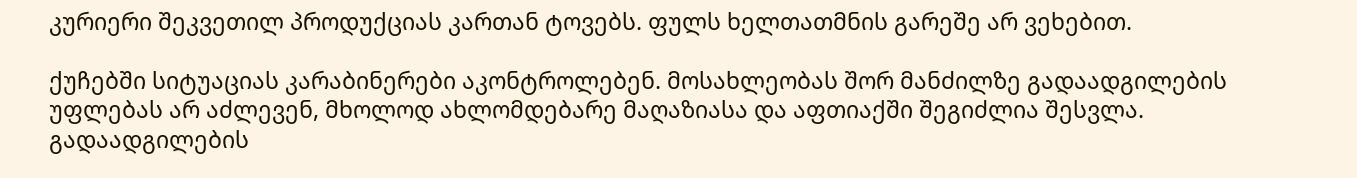კურიერი შეკვეთილ პროდუქციას კართან ტოვებს. ფულს ხელთათმნის გარეშე არ ვეხებით.

ქუჩებში სიტუაციას კარაბინერები აკონტროლებენ. მოსახლეობას შორ მანძილზე გადაადგილების უფლებას არ აძლევენ, მხოლოდ ახლომდებარე მაღაზიასა და აფთიაქში შეგიძლია შესვლა. გადაადგილების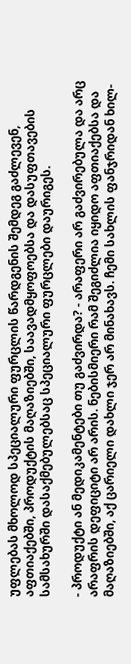უფლებას მხოლოდ სპეციალური ფურცლის წარდგენის შემდეგ გაძლევენ, აფთიაქებში, პროდუქტის მაღაზიებში, საავადმყოფოებსა და დასუფთავების სამსახურში დასაქმებულებსაც სპეციალური ფურცლები დაურიგეს.

- პროდუქტი ან მედიკამენტები თუ გაძვირდა? - არაფერი არ გაძვირებულა და არც არაფრის დეფიციტი არ არის. ნებისმიერი რამ შეგიძლია იყიდო აფთიაქებსა და მაღაზიებში, აქ ცარიელი დახლი ჯერ არ მინახავს. ჩემი სახლის ფანჯრიდან ხილ-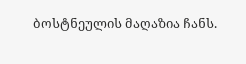ბოსტნეულის მაღაზია ჩანს.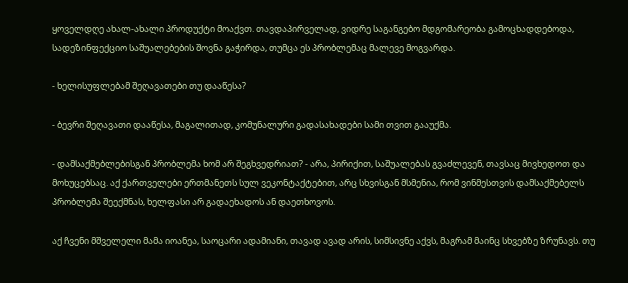ყოველდღე ახალ-ახალი პროდუქტი მოაქვთ. თავდაპირველად, ვიდრე საგანგებო მდგომარეობა გამოცხადდებოდა, სადეზინფექციო საშუალებების შოვნა გაჭირდა, თუმცა ეს პრობლემაც მალევე მოგვარდა.

- ხელისუფლებამ შეღავათები თუ დააწესა?

- ბევრი შეღავათი დააწესა, მაგალითად, კომუნალური გადასახადები სამი თვით გააუქმა.

- დამსაქმებლებისგან პრობლემა ხომ არ შეგხვედრიათ? - არა, პირიქით, საშუალებას გვაძლევენ, თავსაც მივხედოთ და მოხუცებსაც. აქ ქართველები ერთმანეთს სულ ვეკონტაქტებით, არც სხვისგან მსმენია, რომ ვინმესთვის დამსაქმებელს პრობლემა შეექმნას, ხელფასი არ გადაეხადოს ან დაეთხოვოს.

აქ ჩვენი მშველელი მამა იოანეა, საოცარი ადამიანი, თავად ავად არის, სიმსივნე აქვს, მაგრამ მაინც სხვებზე ზრუნავს. თუ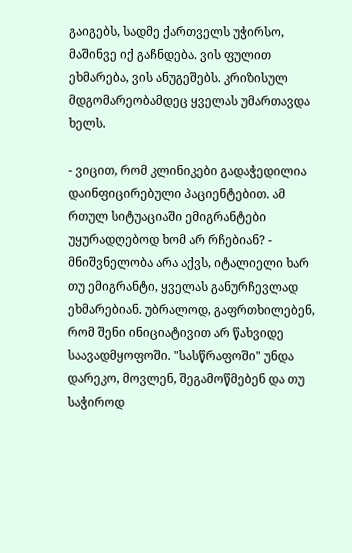გაიგებს, სადმე ქართველს უჭირსო, მაშინვე იქ გაჩნდება. ვის ფულით ეხმარება, ვის ანუგეშებს. კრიზისულ მდგომარეობამდეც ყველას უმართავდა ხელს.

- ვიცით, რომ კლინიკები გადაჭედილია დაინფიცირებული პაციენტებით. ამ რთულ სიტუაციაში ემიგრანტები უყურადღებოდ ხომ არ რჩებიან? - მნიშვნელობა არა აქვს, იტალიელი ხარ თუ ემიგრანტი, ყველას განურჩევლად ეხმარებიან. უბრალოდ, გაფრთხილებენ, რომ შენი ინიციატივით არ წახვიდე საავადმყოფოში. "სასწრაფოში" უნდა დარეკო, მოვლენ, შეგამოწმებენ და თუ საჭიროდ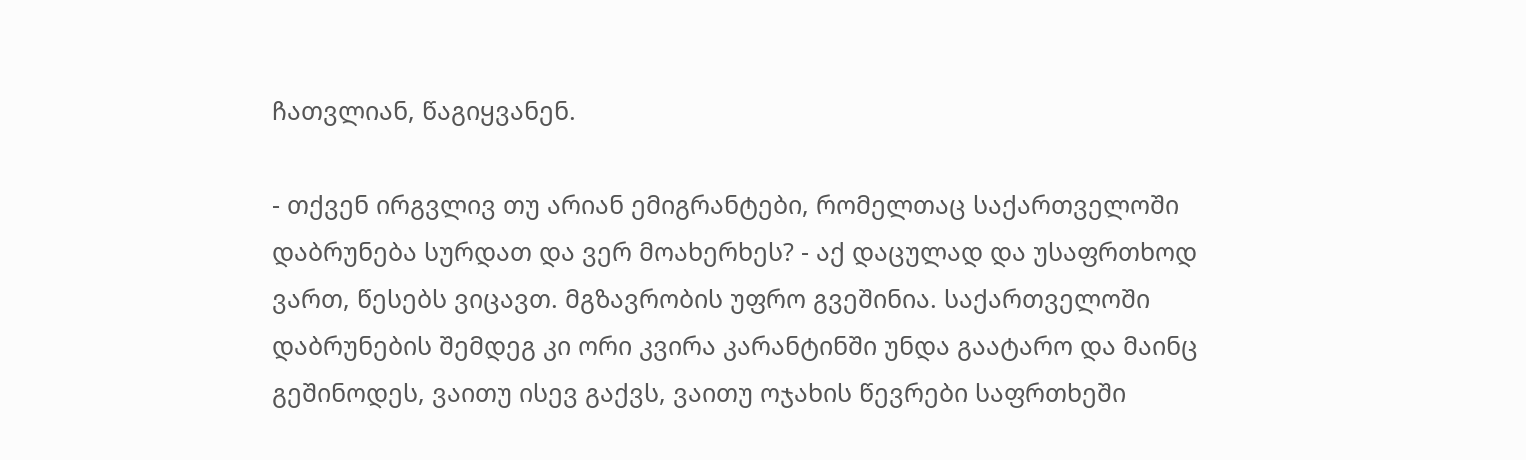ჩათვლიან, წაგიყვანენ.

- თქვენ ირგვლივ თუ არიან ემიგრანტები, რომელთაც საქართველოში დაბრუნება სურდათ და ვერ მოახერხეს? - აქ დაცულად და უსაფრთხოდ ვართ, წესებს ვიცავთ. მგზავრობის უფრო გვეშინია. საქართველოში დაბრუნების შემდეგ კი ორი კვირა კარანტინში უნდა გაატარო და მაინც გეშინოდეს, ვაითუ ისევ გაქვს, ვაითუ ოჯახის წევრები საფრთხეში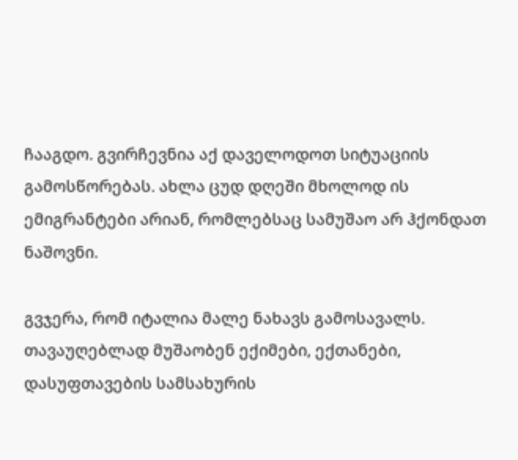ჩააგდო. გვირჩევნია აქ დაველოდოთ სიტუაციის გამოსწორებას. ახლა ცუდ დღეში მხოლოდ ის ემიგრანტები არიან, რომლებსაც სამუშაო არ ჰქონდათ ნაშოვნი.

გვჯერა, რომ იტალია მალე ნახავს გამოსავალს. თავაუღებლად მუშაობენ ექიმები, ექთანები, დასუფთავების სამსახურის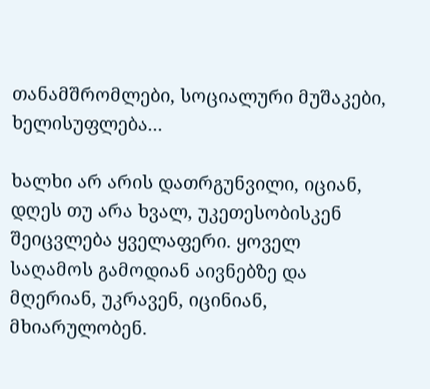თანამშრომლები, სოციალური მუშაკები, ხელისუფლება...

ხალხი არ არის დათრგუნვილი, იციან, დღეს თუ არა ხვალ, უკეთესობისკენ შეიცვლება ყველაფერი. ყოველ საღამოს გამოდიან აივნებზე და მღერიან, უკრავენ, იცინიან, მხიარულობენ.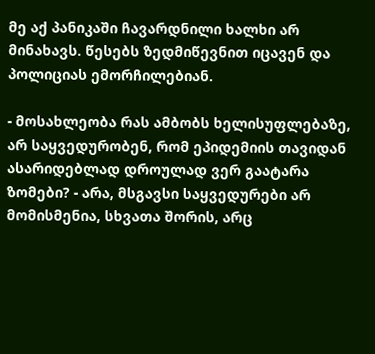მე აქ პანიკაში ჩავარდნილი ხალხი არ მინახავს. წესებს ზედმიწევნით იცავენ და პოლიციას ემორჩილებიან.

- მოსახლეობა რას ამბობს ხელისუფლებაზე, არ საყვედურობენ, რომ ეპიდემიის თავიდან ასარიდებლად დროულად ვერ გაატარა ზომები? - არა, მსგავსი საყვედურები არ მომისმენია, სხვათა შორის, არც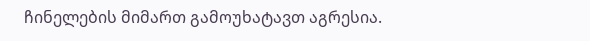ჩინელების მიმართ გამოუხატავთ აგრესია.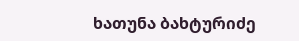ხათუნა ბახტურიძე